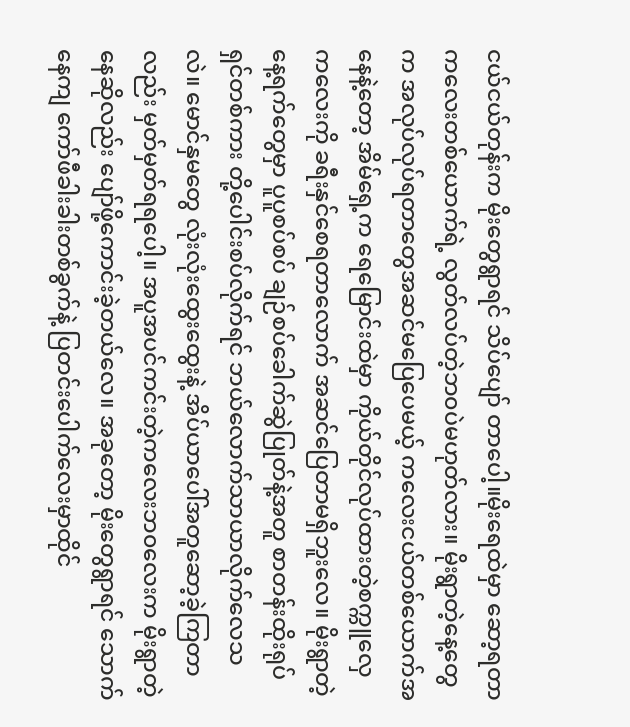ငယ်ငယ်တုန်းက မိုးတွေရွာရင် သိပ်ပျော် တာပေါ့။မိုးရေထဲမှာ ဆော့ရတာ ကလေးတစ်ယောက်ရဲ့ လွတ်လပ်တဲ့ဘ၀ပဲမဟုတ်လား။ မိုးရွာတဲ့နေ့တွေက အလုပ်လုပ်ရတာတွေအဆင်မပြေပေမယ့် ကလေးငယ်တစ်ယောက်အနေနဲ့တော့ အိမ်ရှေ့က ရေမြောင်းထဲမှာ ကိုယ်တိုင်လုပ်ထားတဲ့စက္ကူလှေ ကလေးကို ခရီးနှင်စေရတာလောက် အဆင်ပြေတာမရှိဘူးလေ။ မိုးရွာတဲ့နေ့ရက်တွေမှာ ပူပူစပ်စပ် ချဉ်စပ်ခေါက်ဆွဲပြုတ်နဲ့အတူ စာတန်းထိုးရုပ်ရှင်တစ်ကား တို့ပေါင်းစပ်လိုက်ရင် ဘယ်လောက်သာယာလိုက်လေသလဲ။ မောင်နှမတွေ လုံးလုံးထွေးထွေးနဲ့ အိပ်ယာပေါ်အတူဆော့ခဲ့ကြတာလည်း မှတ်မှတ်ရရပေါ့။ အပူအပင်ကင်းတဲ့ကလေးဘ၀လေးက မိုးရွာတဲ့နေဆိုလည်း ပျော်ဖို့ကောင်းခဲ့တယ်လေ။ အခုတော့ မိုးတွေရွာရင် သောက်နေကျ ကော်ဖီခါးခါးတစ်ခွက်နဲ့ ပြတင်းပေါက်လေးမှာထိုင်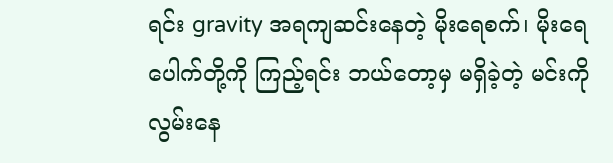ရင်း gravity အရကျဆင်းနေတဲ့ မိုးရေစက်၊ မိုးရေပေါက်တို့ကို ကြည့်ရင်း ဘယ်တော့မှ မရှိခဲ့တဲ့ မင်းကိုလွမ်းနေ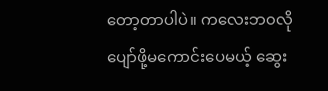တော့တာပါပဲ။ ကလေးဘ၀လို ပျော်ဖို့မကောင်းပေမယ့် ဆွေး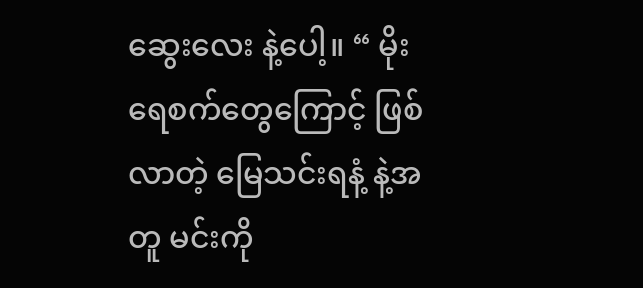ဆွေးလေး နဲ့ပေါ့။ “ မိုးရေစက်တွေကြောင့် ဖြစ်လာတဲ့ မြေသင်းရနံ့ နဲ့အတူ မင်းကို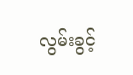လွမ်းခွင့်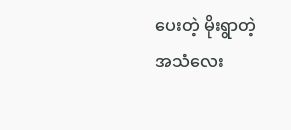ပေးတဲ့ မိုးရွာတဲ့ အသံလေး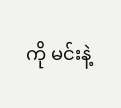ကို မင်းနဲ့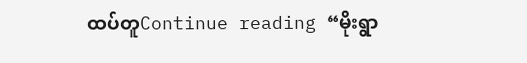ထပ်တူContinue reading “မိုးရွာ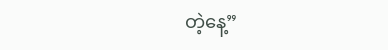တဲ့နေ့”